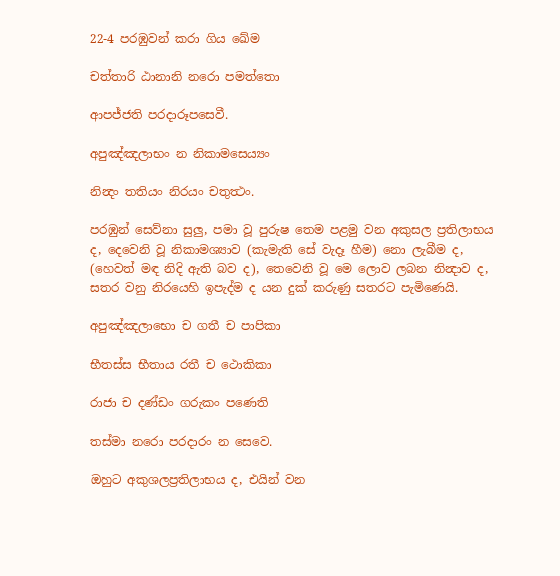22-4 පරඹුවන් කරා ගිය ඛේම

චත්තාරි ඨානානි නරො පමත්තො

ආපජ්ජති පරදාරූපසෙවී.

අපුඤ්ඤලාභං න නිකාමසෙය්‍යං

නින්‍දං තතියං නිරයං චතුත්‍ථං.

පරඹුන් සෙව්නා සුලු, පමා වූ පුරුෂ තෙම පළමු වන අකුසල ප්‍රතිලාභය ද, දෙවෙනි වූ නිකාමශ්‍යාව (කැමැති සේ වැදෑ හීම) නො ලැබීම ද, (හෙවත් මඳ නිදි ඇති බව ද), තෙවෙනි වූ මෙ ලොව ලබන නින්‍දාව ද, සතර වනු නිරයෙහි ඉපැද්ම ද යන දුක් කරුණු සතරට පැමිණෙයි.

අපුඤ්ඤලාභො ච ගතී ච පාපිකා

භීතස්ස භීතාය රතී ච ථොකිකා

රාජා ච දණ්ඩං ගරුකං පණෙති

තස්මා නරො පරදාරං න සෙවෙ.

ඔහුට අකුශලප්‍රතිලාභය ද, එයින් වන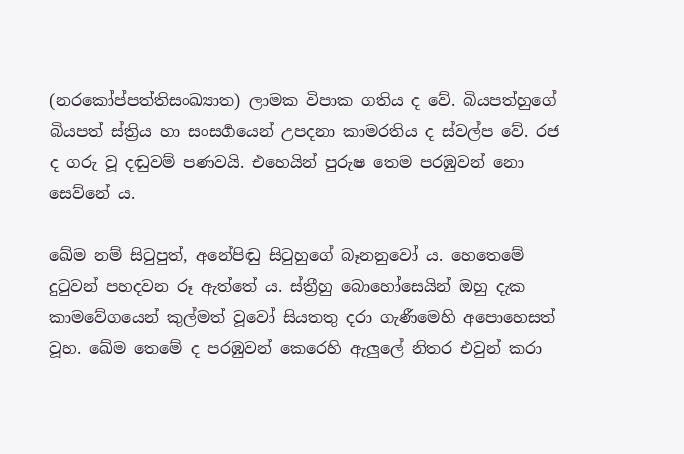(නරකෝප්පත්තිසංඛ්‍යාත) ලාමක විපාක ගතිය ද වේ. බියපත්හුගේ බියපත් ස්ත්‍රිය හා සංසර්‍ගයෙන් උපදනා කාමරතිය ද ස්වල්ප වේ. රජ ද ගරු වූ දඬුවම් පණවයි. එහෙයින් පුරුෂ තෙම පරඹුවන් නො සෙව්නේ ය.

ඛේම නම් සිටුපුත්, අනේපිඬු සිටුහුගේ බෑනනුවෝ ය. හෙතෙමේ දුටුවන් පහදවන රූ ඇත්තේ ය. ස්ත්‍රීහු ‍බොහෝසෙයින් ඔහු දැක කාමවේගයෙන් කුල්මත් වූවෝ සියතතු දරා ගැණීමෙහි අපොහෙසත් වූහ. ඛේම තෙමේ ද පරඹුවන් කෙරෙහි ඇලුලේ නිතර එවුන් කරා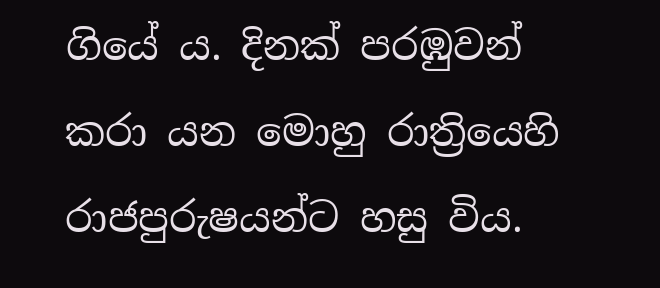ගියේ ය. දිනක් පරඹුවන් කරා යන මොහු රාත්‍රියෙහි රාජපුරුෂයන්ට හසු විය.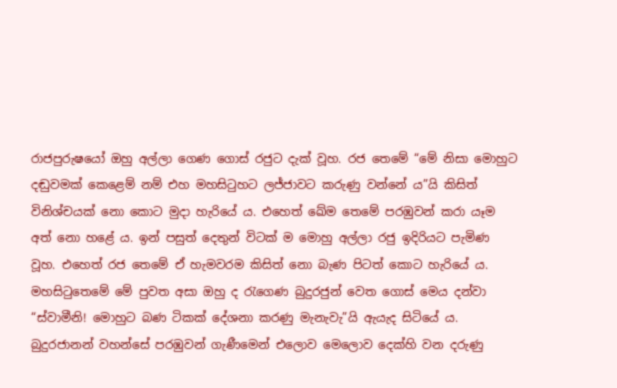රාජපුරුෂයෝ ඔහු අල්ලා ගෙණ ගොස් රජුට දැක් වූහ. රජ තෙමේ “මේ නිසා මොහුට දඬුවමක් කෙළෙම් නම් එහ මහසිටුහට ලජ්ජාවට කරුණු වන්නේ ය”යි කිසිත් විනිශ්චයක් නො කොට මුදා හැරියේ ය. එහෙත් ඛේම තෙමේ පරඹුවන් කරා යෑම අත් නො හළේ ය. ඉන් පසුත් දෙතුන් විටක් ම මොහු අල්ලා රජු ඉදිරියට පැමිණ වූහ. එහෙත් රජ තෙමේ ඒ හැමවරම කිසිත් නො බැණ පිටත් කොට හැරියේ ය. මහසිටුතෙමේ මේ පුවත අසා ‍ඔහු ද රැගෙණ බුදුරජුන් වෙත ගොස් මෙය දන්වා “ස්වාමීනි! මොහුට බණ ටිකක් දේශනා කරණු මැනැවැ”යි ඇයැද සිටියේ ය. බුදුරජානන් වහන්සේ පරඹුවන් ගැණීමෙන් එලොව මෙලොව දෙක්හි වන දරුණු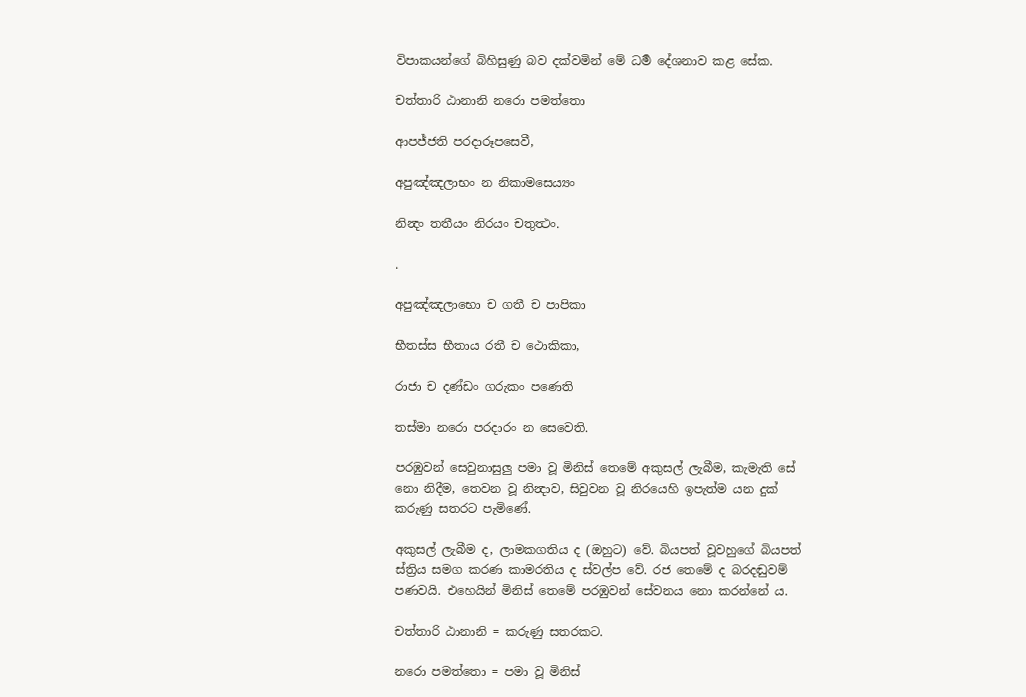විපාකයන්ගේ බිහිසුණු බව දක්වමින් මේ ධර්‍ම දේශනාව කළ සේක.

චත්තාරි ඨානානි නරො පමත්තො

ආපජ්ජති පරදාරූපසෙවී,

අපුඤ්ඤලාභං න නිකාමසෙය්‍යං

නින්‍දං තතීයං නිරයං චතුත්‍ථං.

.

අපුඤ්ඤලාභො ච ගතී ච පාපිකා

භීතස්ස භීතාය රතී ච ථොකිකා,

රාජා ච දණ්ඩං ගරුකං පණෙති

තස්මා නරො පරදාරං න සෙවෙති.

පරඹුවන් සෙවුනාසුලු පමා වූ මිනිස් තෙමේ අකුසල් ලැබීම, කැමැති සේ නො නිදීම, තෙවන වූ නින්‍දාව, සිවුවන වූ නිරයෙහි ඉපැත්ම යන දුක් කරුණු සතරට පැමිණේ.

අකුසල් ලැබීම ද, ලාමකගතිය ද (ඔහුට) වේ. බියපත් වූවහුගේ බියපත් ස්ත්‍රිය සමග කරණ කාමරතිය ද ස්වල්ප වේ. රජ තෙමේ ද බරදඬුවම් පණවයි. එහෙයින් මිනිස් තෙමේ පරඹුවන් සේවනය නො කරන්නේ ය.

චත්තාරි ඨානානි = කරුණු සතරකට.

නරො පමත්තො = පමා වූ මිනිස්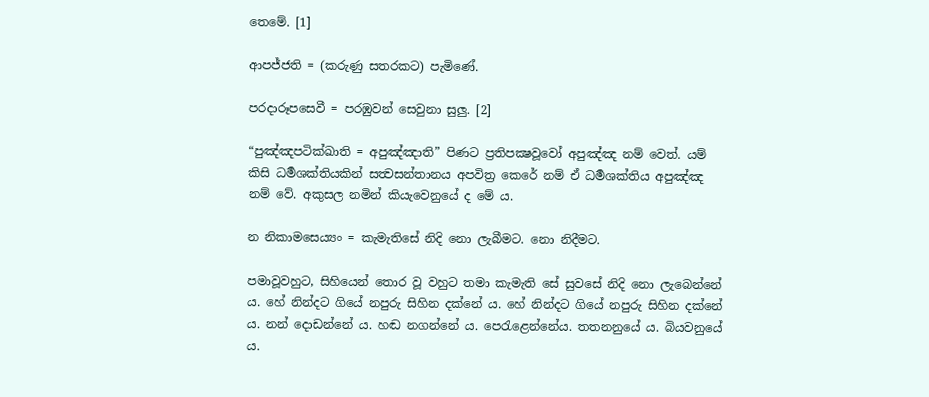තෙමේ. [1]

ආපජ්ජති = (කරුණු සතරකට) පැමිණේ.

පරදාරූපසෙවී = පරඹුවන් සෙවුනා සුලු. [2]

“පුඤ්ඤපටික්ඛාති = අපුඤ්ඤාති” පිණට ප්‍රති‍පක්‍ෂවූවෝ අපුඤ්ඤ නම් වෙත්. යම් කිසි ධර්‍මශක්තියකින් සත්‍වසන්තානය අපවිත්‍ර කෙරේ නම් ඒ ධර්‍මශක්තිය අපුඤ්ඤ නම් වේ. අකුසල නමින් කියැවෙනුයේ ද මේ ය.

න නිකාමසෙය්‍යං = කැමැතිසේ නිදි නො ලැබීමට. නො නිදීමට.

පමාවූවහුට, සිහියෙන් තොර වූ වහුට තමා කැමැති සේ සුවසේ නිදි නො ලැබෙන්නේ ය. හේ නින්දට ගියේ නපුරු සිහින දක්නේ ය. හේ නින්දට ගියේ නපුරු සිහින දක්නේ ය. නන් දොඩන්නේ ය. හඬ නගන්නේ ය. පෙරැළෙන්නේය. තතනනුයේ ය. බියවනුයේ ය.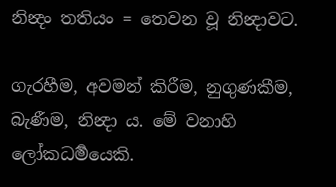නින්‍දං තතියං = තෙවන වූ නින්‍දාවට.

ගැරහීම, අවමන් කිරීම, නුගුණකීම, බැණීම, නින්‍දා ය. මේ වනාහි ලෝකධර්‍මයෙකි.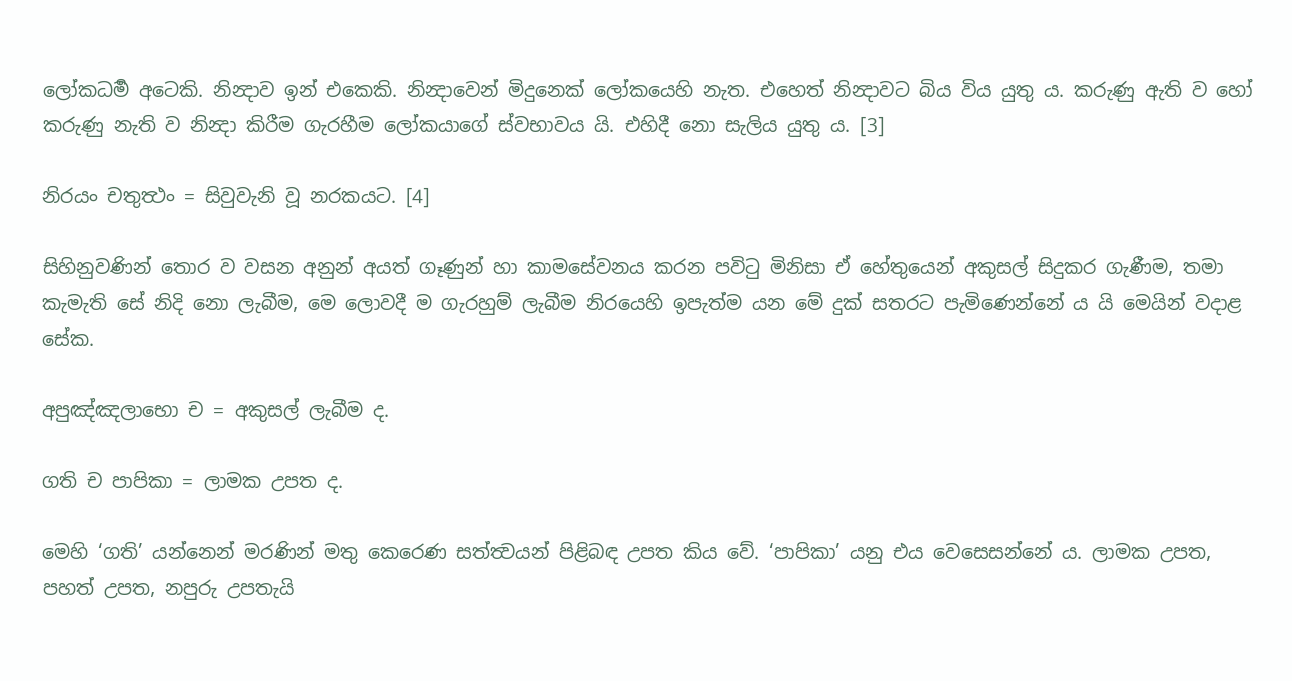ලෝකධර්‍ම අටෙකි. නින්‍දාව ඉන් එකෙකි. නින්‍දාවෙන් මිදුනෙක් ලෝකයෙහි නැත. එහෙත් නින්‍දාවට බිය විය යුතු ය. කරුණු ඇති ව හෝ කරුණු නැති ව නින්‍දා කිරීම ගැරහීම ලෝකයාගේ ස්වභාවය යි. එහිදී නො සැලිය යුතු ය. [3]

නිරයං චතුත්‍ථං = සිවුවැනි වූ නරකයට. [4]

සිහිනුවණින් තොර ව වසන අනුන් අයත් ගෑණුන් හා කාමසේවනය කරන පවිටු මිනිසා ඒ හේතුයෙන් අකුසල් සිදුකර ගැණීම, තමා කැමැති සේ නිදි නො ලැබීම, මෙ‍ ලොවදී ම ගැරහුම් ලැබීම නිරයෙහි ඉපැත්ම යන මේ දුක් සතරට පැමිණෙන්නේ ය යි මෙයින් වදාළ සේක.

අපුඤ්ඤලාභො ච = අකුසල් ලැබීම ද.

ගති ච පාපිකා = ලාමක උපත ද.

මෙහි ‘ගති’ යන්නෙන් මරණින් මතු කෙරෙණ සත්ත්‍වයන් පිළිබඳ උපත කිය වේ. ‘පාපිකා’ යනු එය වෙසෙසන්නේ ය. ලාමක උපත, පහත් උපත, නපුරු උපතැයි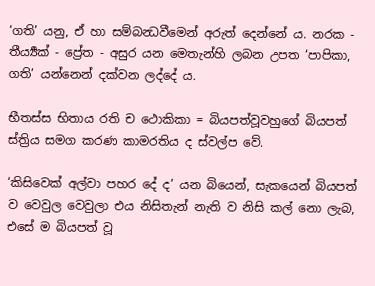‘ගති’ යනු, ඒ හා සම්බන්‍ධවීමෙන් අරුත් දෙන්නේ ය. නරක - තීර්‍ය්‍යක් - ප්‍රේත - අසුර යන මෙතැන්හි ලබන උපත ‘පාපිකා, ගති’ යන්නෙන් දක්වන ලද්දේ ය.

භීතස්ස භිතාය රති ච ථොකිකා = බියපත්වූවහුගේ බියපත් ස්ත්‍රිය සමග කරණ කාමරතිය ද ස්වල්ප වේ.

‘කිසිවෙක් අල්වා පහර දේ ද’ යන බියෙන්, සැකයෙන් බියපත් ව වෙවුල වෙවුලා එය නිසිතැන් නැති ව නිසි කල් නො ලැබ, එසේ ම බියපත් වූ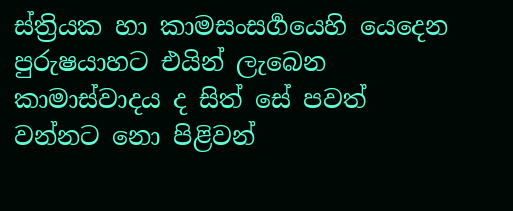ස්ත්‍රියක හා කාමසංසර්‍ගයෙහි යෙදෙන පුරුෂයාහට එයින් ලැබෙන කාමාස්වාදය ද සිත් සේ පවත් වන්නට නො පිළිවන්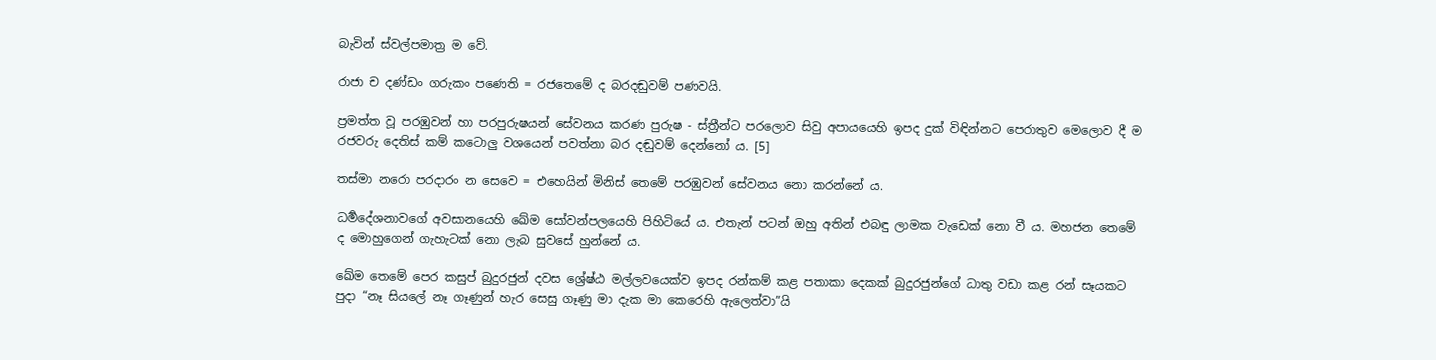බැවින් ස්වල්පමාත්‍ර ම වේ.

රාජා ච දණ්ඩං ගරුකං පණෙති = රජතෙමේ ද බරදඬුවම් පණවයි.

ප්‍රමත්ත වූ පරඹුවන් හා පරපුරුෂයන් සේවනය කරණ පුරුෂ - ස්ත්‍රීන්ට පරලොව සිවු අපායයෙහි ඉපද දුක් විඳින්නට පෙරාතුව මෙලොව දී ම රජවරු දෙතිස් කම් කටොලු වශයෙන් පවත්නා බර දඬුවම් දෙන්නෝ ය. [5]

තස්මා නරො පරදාරං න සෙවෙ = එහෙයින් මිනිස් තෙමේ පරඹුවන් සේවනය නො කරන්නේ ය.

ධර්‍මදේශනාවගේ අවසානයෙහි ඛේම සෝවන්පලයෙහි පිහිටියේ ය. එතැන් පටන් ඔහු අතින් එබඳු ලාමක වැඩෙක් නො වී ය. මහජන තෙමේ ද මොහුගෙන් ගැහැටක් නො ලැබ සුවසේ හුන්නේ ය.

ඛේම තෙමේ පෙර කසුප් බුදුරජුන් දවස ශ්‍රේෂ්ඨ මල්ලවයෙක්ව ඉපද රන්කම් කළ පතාකා දෙකක් බුදුරජුන්ගේ ධාතු වඩා කළ රන් සෑයකට පුදා “නෑ සියලේ නෑ ගෑණුන් හැර සෙසු ගෑණු මා දැක මා කෙරෙහි ඇලෙත්වා”යි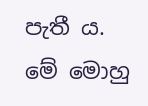පැතී ය. මේ මොහු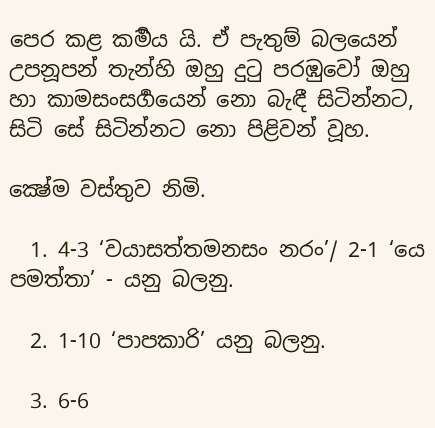පෙර කළ කර්‍මය යි. ඒ පැතුම් බලයෙන් උපනූපන් තැන්හි ඔහු දුටු පරඹුවෝ ඔහු හා කාමසංසර්‍ගයෙන් නො බැඳී සිටින්නට, සිටි සේ සිටින්නට නො පිළිවන් වූහ.

ක්‍ෂේම වස්තුව නිමි.

  1. 4-3 ‘වයාසත්තමනසං නරං’/ 2-1 ‘යෙ පමත්තා’ - යනු බලනු.

  2. 1-10 ‘පාපකාරි’ යනු බලනු.

  3. 6-6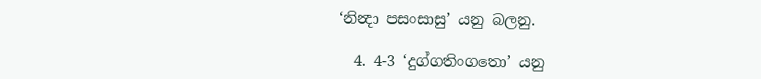‘නින්‍දා පසංසාසු’ යනු බලනු.

  4. 4-3 ‘දුග්ගතිංගතො’ යනු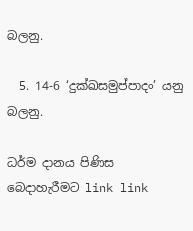බලනු.

  5. 14-6 ‘දුක්ඛසමුප්පාදං’ යනු බලනු.

ධර්ම දානය පිණිස බෙදාහැරීමට link link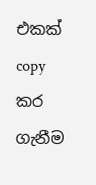එකක් copy කර ගැනීම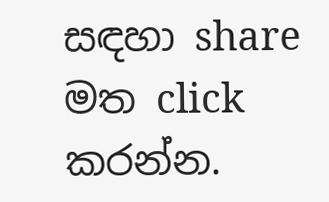සඳහා share මත click කරන්න.